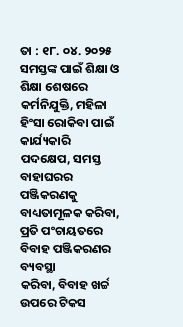ତା : ୧୮. ୦୪. ୨୦୨୫ ସମସ୍ତଙ୍କ ପାଇଁ ଶିକ୍ଷା ଓ ଶିକ୍ଷା ଶେଷରେ କର୍ମନିଯୁକ୍ତି, ମହିଳା ହିଂସା ରୋକିବା ପାଇଁ କାର୍ଯ୍ୟକାରି
ପଦକ୍ଷେପ, ସମସ୍ତ ବାହାଘରର ପଞ୍ଜିକରଣକୁ ବାଧ୍ୟତାମୂଳକ କରିବା, ପ୍ରତି ପଂଚାୟତରେ ବିବାହ ପଞ୍ଜିକରଣର ବ୍ୟବସ୍ଥା
କରିବା, ବିବାହ ଖର୍ଚ୍ଚ ଉପରେ ଟିକସ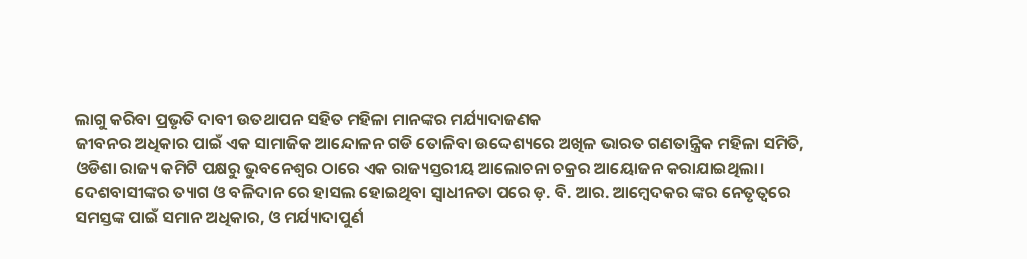ଲାଗୁ କରିବା ପ୍ରଭୃତି ଦାବୀ ଉତଥାପନ ସହିତ ମହିଳା ମାନଙ୍କର ମର୍ଯ୍ୟାଦାଜଣକ
ଜୀବନର ଅଧିକାର ପାଇଁ ଏକ ସାମାଜିକ ଆନ୍ଦୋଳନ ଗଡି ତୋଳିବା ଉଦ୍ଦେଶ୍ୟରେ ଅଖିଳ ଭାରତ ଗଣତାନ୍ତ୍ରିକ ମହିଳା ସମିତି,
ଓଡିଶା ରାଜ୍ୟ କମିଟି ପକ୍ଷରୁ ଭୁବନେଶ୍ୱର ଠାରେ ଏକ ରାଜ୍ୟସ୍ତରୀୟ ଆଲୋଚନା ଚକ୍ରର ଆୟୋଜନ କରାଯାଇଥିଲା।
ଦେଶବାସୀଙ୍କର ତ୍ୟାଗ ଓ ବଳିଦାନ ରେ ହାସଲ ହୋଇଥିବା ସ୍ୱାଧୀନତା ପରେ ଡ଼. ବି. ଆର. ଆମ୍ବେଦକର ଙ୍କର ନେତୃତ୍ୱରେ
ସମସ୍ତଙ୍କ ପାଇଁ ସମାନ ଅଧିକାର, ଓ ମର୍ଯ୍ୟାଦାପୁର୍ଣ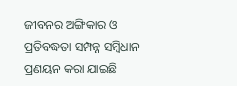ଜୀବନର ଅଙ୍ଗିକାର ଓ ପ୍ରତିବଦ୍ଧତା ସମ୍ପନ୍ନ ସମ୍ବିଧାନ ପ୍ରଣୟନ କରା ଯାଇଛି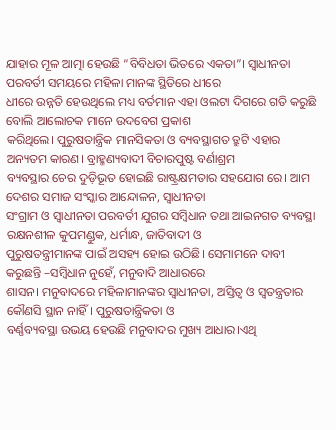ଯାହାର ମୂଳ ଆତ୍ମା ହେଉଛି “ବିବିଧତା ଭିତରେ ଏକତା”। ସ୍ୱାଧୀନତା ପରବର୍ତୀ ସମୟରେ ମହିଳା ମାନଙ୍କ ସ୍ଥିତିରେ ଧୀରେ
ଧୀରେ ଉନ୍ନତି ହେଉଥିଲେ ମଧ୍ୟ ବର୍ତମାନ ଏହା ଓଲଟା ଦିଗରେ ଗତି କରୁଛି ବୋଲି ଆଲୋଚକ ମାନେ ଉଦବେଗ ପ୍ରକାଶ
କରିଥିଲେ। ପୁରୁଷତାନ୍ତ୍ରିକ ମାନସିକତା ଓ ବ୍ୟବସ୍ଥାଗତ ତ୍ରୁଟି ଏହାର ଅନ୍ୟତମ କାରଣ। ବ୍ରାହ୍ମଣ୍ୟବାଦୀ ବିଚାରପୁଷ୍ଟ ବର୍ଣାଶ୍ରମ
ବ୍ୟବସ୍ଥାର ଚେର ଦୁଡ଼ିଭୂତ ହୋଇଛି ରାଷ୍ଟ୍ରକ୍ଷମତାର ସହଯୋଗ ରେ। ଆମ ଦେଶର ସମାଜ ସଂସ୍କାର ଆନ୍ଦୋଳନ, ସ୍ୱାଧୀନତା
ସଂଗ୍ରାମ ଓ ସ୍ୱାଧୀନତା ପରବର୍ତୀ ଯୁଗର ସମ୍ବିଧାନ ତଥା ଆଇନଗତ ବ୍ୟବସ୍ଥା ରକ୍ଷନଶୀଳ କୁପମଣ୍ଡୁକ, ଧର୍ମାନ୍ଧ, ଜାତିବାଦୀ ଓ
ପୁରୁଷତନ୍ତ୍ରୀମାନଙ୍କ ପାଇଁ ଅସହ୍ୟ ହୋଇ ଉଠିଛି। ସେମାମନେ ଦାବୀ କରୁଛନ୍ତି –ସମ୍ବିଧାନ ନୁହେଁ, ମନୁବାଦି ଆଧାରରେ
ଶାସନ। ମନୁବାଦରେ ମହିଳାମାନଙ୍କର ସ୍ୱାଧୀନତା, ଅସ୍ତିତ୍ବ ଓ ସ୍ୱତନ୍ତ୍ରତାର କୌଣସି ସ୍ଥାନ ନାହିଁ। ପୁରୁଷତାନ୍ତ୍ରିକତା ଓ
ବର୍ଣ୍ଣବ୍ୟବସ୍ଥା ଉଭୟ ହେଉଛି ମନୁବାଦର ମୁଖ୍ୟ ଆଧାର।ଏଥି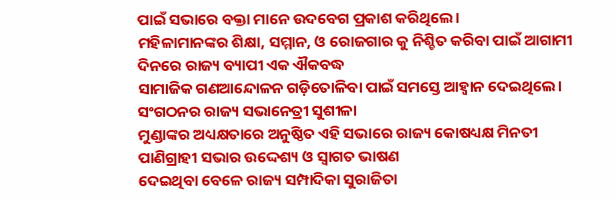ପାଇଁ ସଭାରେ ବକ୍ତା ମାନେ ଉଦବେଗ ପ୍ରକାଶ କରିଥିଲେ।
ମହିଳାମାନଙ୍କର ଶିକ୍ଷା, ସମ୍ମାନ, ଓ ରୋଜଗାର କୁ ନିଶ୍ଚିତ କରିବା ପାଇଁ ଆଗାମୀ ଦିନରେ ରାଜ୍ୟ ବ୍ୟାପୀ ଏକ ଐକବଦ୍ଧ
ସାମାଜିକ ଗଣଆନ୍ଦୋଳନ ଗଡ଼ିତୋଳିବା ପାଇଁ ସମସ୍ତେ ଆହ୍ୱାନ ଦେଇଥିଲେ। ସଂଗଠନର ରାଜ୍ୟ ସଭାନେତ୍ରୀ ସୁଶୀଳା
ମୁଣ୍ଡାଙ୍କର ଅଧ୍ୟକ୍ଷତାରେ ଅନୁଷ୍ଠିତ ଏହି ସଭାରେ ରାଜ୍ୟ କୋଷଧ୍ୟକ୍ଷ ମିନତୀ ପାଣିଗ୍ରାହୀ ସଭାର ଉଦ୍ଦେଶ୍ୟ ଓ ସ୍ୱାଗତ ଭାଷଣ
ଦେଇଥିବା ବେଳେ ରାଜ୍ୟ ସମ୍ପାଦିକା ସୁରାଜିତା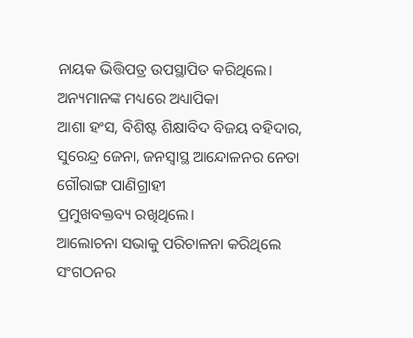ନାୟକ ଭିତ୍ତିପତ୍ର ଉପସ୍ଥାପିତ କରିଥିଲେ। ଅନ୍ୟମାନଙ୍କ ମଧ୍ୟରେ ଅଧ୍ୟାପିକା
ଆଶା ହଂସ, ବିଶିଷ୍ଟ ଶିକ୍ଷାବିଦ ବିଜୟ ବହିଦାର, ସୁରେନ୍ଦ୍ର ଜେନା, ଜନସ୍ୱାସ୍ଥ ଆନ୍ଦୋଳନର ନେତା ଗୌରାଙ୍ଗ ପାଣିଗ୍ରାହୀ
ପ୍ରମୁଖବକ୍ତବ୍ୟ ରଖିଥିଲେ।
ଆଲୋଚନା ସଭାକୁ ପରିଚାଳନା କରିଥିଲେ ସଂଗଠନର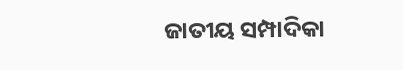ଜାତୀୟ ସମ୍ପାଦିକା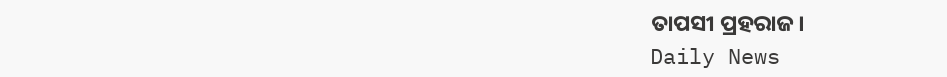ତାପସୀ ପ୍ରହରାଜ।
Daily News